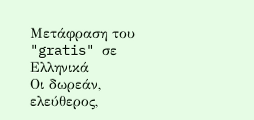Μετάφραση του "gratis" σε Ελληνικά
Οι δωρεάν, ελεύθερος,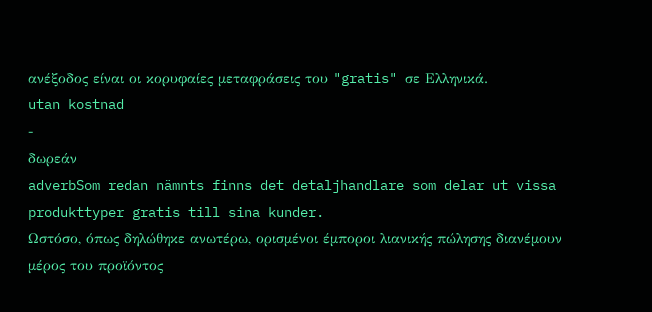ανέξοδος είναι οι κορυφαίες μεταφράσεις του "gratis" σε Ελληνικά.
utan kostnad
-
δωρεάν
adverbSom redan nämnts finns det detaljhandlare som delar ut vissa produkttyper gratis till sina kunder.
Ωστόσο, όπως δηλώθηκε ανωτέρω, ορισμένοι έμποροι λιανικής πώλησης διανέμουν μέρος του προϊόντος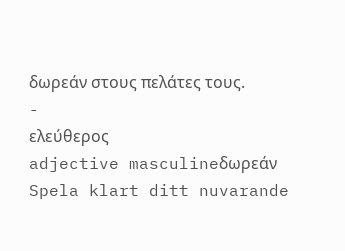δωρεάν στους πελάτες τους.
-
ελεύθερος
adjective masculineδωρεάν
Spela klart ditt nuvarande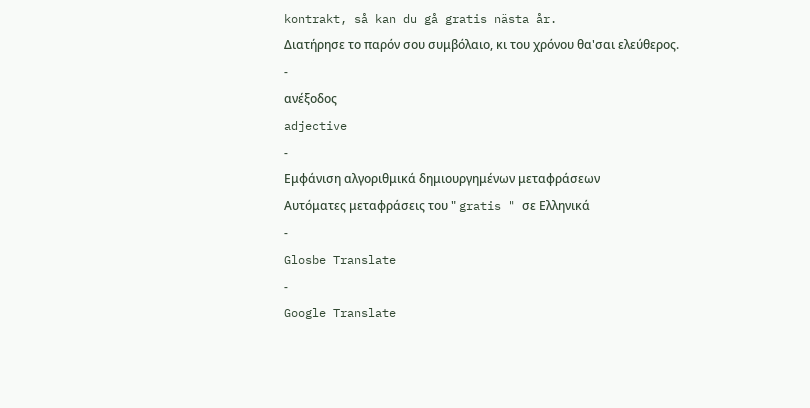kontrakt, så kan du gå gratis nästa år.
Διατήρησε το παρόν σου συμβόλαιο, κι του χρόνου θα'σαι ελεύθερος.
-
ανέξοδος
adjective
-
Εμφάνιση αλγοριθμικά δημιουργημένων μεταφράσεων
Αυτόματες μεταφράσεις του " gratis " σε Ελληνικά
-
Glosbe Translate
-
Google Translate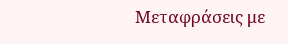Μεταφράσεις με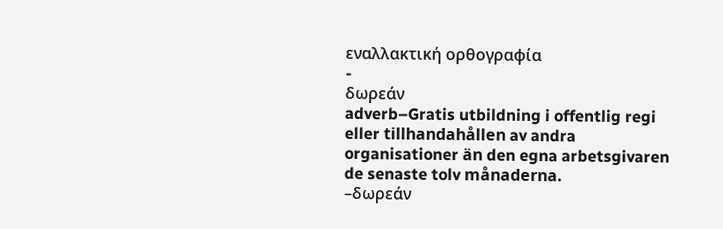εναλλακτική ορθογραφία
-
δωρεάν
adverb–Gratis utbildning i offentlig regi eller tillhandahållen av andra organisationer än den egna arbetsgivaren de senaste tolv månaderna.
–δωρεάν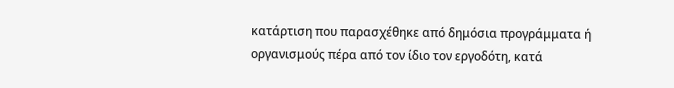κατάρτιση που παρασχέθηκε από δημόσια προγράμματα ή οργανισμούς πέρα από τον ίδιο τον εργοδότη, κατά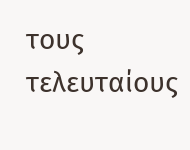τους τελευταίους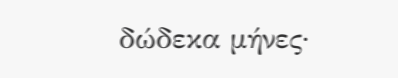δώδεκα μήνες·